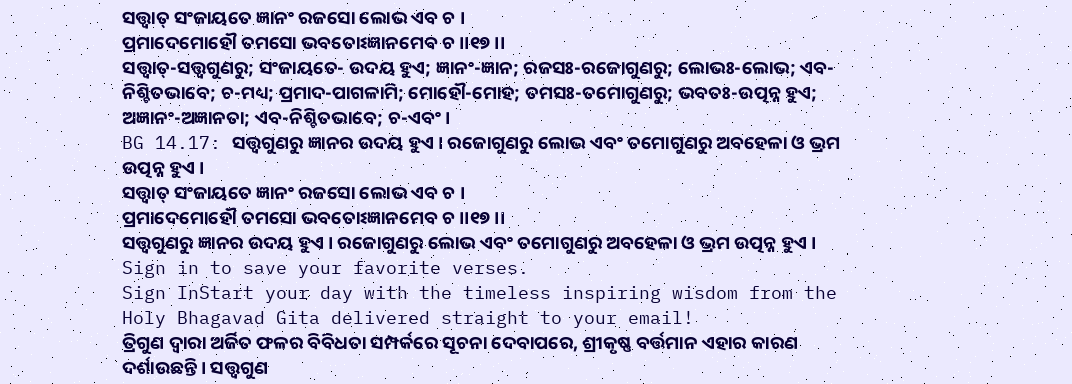ସତ୍ତ୍ୱାତ୍ ସଂଜାୟତେ ଜ୍ଞାନଂ ରଜସୋ ଲୋଭ ଏବ ଚ ।
ପ୍ରମାଦେମୋହୌ ତମସୋ ଭବତୋଽଜ୍ଞାନମେବ ଚ ।।୧୭।।
ସତ୍ତ୍ୱାତ୍-ସତ୍ତ୍ୱଗୁଣରୁ; ସଂଜାୟତେ- ଉଦୟ ହୁଏ; ଜ୍ଞାନଂ-ଜ୍ଞାନ; ରଜସଃ-ରଜୋଗୁଣରୁ; ଲୋଭଃ-ଲୋଭ; ଏବ-ନିଶ୍ଚିତଭାବେ; ଚ-ମଧ୍ୟ; ପ୍ରମାଦ-ପାଗଳାମି; ମୋହୌ-ମୋହ; ତମସଃ-ତମୋଗୁଣରୁ; ଭବତଃ-ଉତ୍ପନ୍ନ ହୁଏ; ଅଜ୍ଞାନଂ-ଅଜ୍ଞାନତା; ଏବ-ନିଶ୍ଚିତଭାବେ; ଚ-ଏବଂ ।
BG 14.17: ସତ୍ତ୍ୱଗୁଣରୁ ଜ୍ଞାନର ଉଦୟ ହୁଏ । ରଜୋଗୁଣରୁ ଲୋଭ ଏବଂ ତମୋଗୁଣରୁ ଅବହେଳା ଓ ଭ୍ରମ ଉତ୍ପନ୍ନ ହୁଏ ।
ସତ୍ତ୍ୱାତ୍ ସଂଜାୟତେ ଜ୍ଞାନଂ ରଜସୋ ଲୋଭ ଏବ ଚ ।
ପ୍ରମାଦେମୋହୌ ତମସୋ ଭବତୋଽଜ୍ଞାନମେବ ଚ ।।୧୭।।
ସତ୍ତ୍ୱଗୁଣରୁ ଜ୍ଞାନର ଉଦୟ ହୁଏ । ରଜୋଗୁଣରୁ ଲୋଭ ଏବଂ ତମୋଗୁଣରୁ ଅବହେଳା ଓ ଭ୍ରମ ଉତ୍ପନ୍ନ ହୁଏ ।
Sign in to save your favorite verses.
Sign InStart your day with the timeless inspiring wisdom from the Holy Bhagavad Gita delivered straight to your email!
ତ୍ରିଗୁଣ ଦ୍ୱାରା ଅର୍ଜିତ ଫଳର ବିବିଧତା ସମ୍ପର୍କରେ ସୂଚନା ଦେବାପରେ, ଶ୍ରୀକୃଷ୍ଣ ବର୍ତ୍ତମାନ ଏହାର କାରଣ ଦର୍ଶାଉଛନ୍ତି । ସତ୍ତ୍ୱଗୁଣ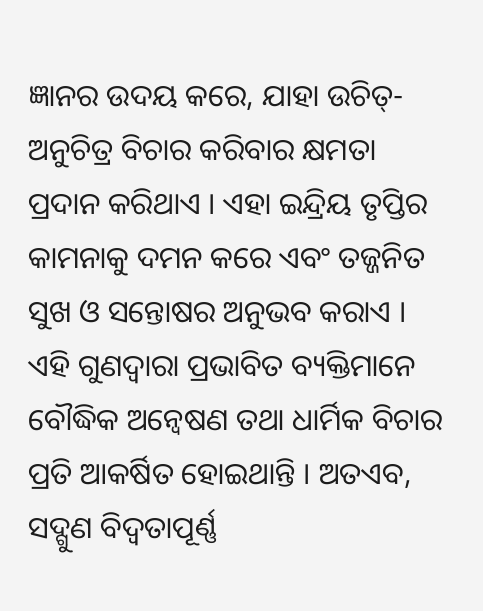ଜ୍ଞାନର ଉଦୟ କରେ, ଯାହା ଉଚିତ୍-ଅନୁଚିତ୍ର ବିଚାର କରିବାର କ୍ଷମତା ପ୍ରଦାନ କରିଥାଏ । ଏହା ଇନ୍ଦ୍ରିୟ ତୃପ୍ତିର କାମନାକୁ ଦମନ କରେ ଏବଂ ତଜ୍ଜନିତ ସୁଖ ଓ ସନ୍ତୋଷର ଅନୁଭବ କରାଏ । ଏହି ଗୁଣଦ୍ୱାରା ପ୍ରଭାବିତ ବ୍ୟକ୍ତିମାନେ ବୌଦ୍ଧିକ ଅନ୍ୱେଷଣ ତଥା ଧାର୍ମିକ ବିଚାର ପ୍ରତି ଆକର୍ଷିତ ହୋଇଥାନ୍ତି । ଅତଏବ, ସଦ୍ଗୁଣ ବିଦ୍ୱତାପୂର୍ଣ୍ଣ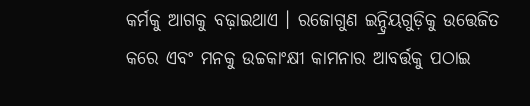କର୍ମକୁ ଆଗକୁ ବଢ଼ାଇଥାଏ । ରଜୋଗୁଣ ଇନ୍ଦ୍ରିୟଗୁଡ଼ିକୁ ଉତ୍ତେଜିତ କରେ ଏବଂ ମନକୁ ଉଚ୍ଚକାଂକ୍ଷୀ କାମନାର ଆବର୍ତ୍ତକୁ ପଠାଇ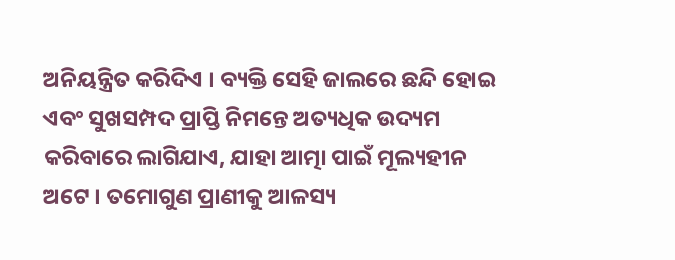ଅନିୟନ୍ତ୍ରିତ କରିଦିଏ । ବ୍ୟକ୍ତି ସେହି ଜାଲରେ ଛନ୍ଦି ହୋଇ ଏବଂ ସୁଖସମ୍ପଦ ପ୍ରାପ୍ତି ନିମନ୍ତେ ଅତ୍ୟଧିକ ଉଦ୍ୟମ କରିବାରେ ଲାଗିଯାଏ, ଯାହା ଆତ୍ମା ପାଇଁ ମୂଲ୍ୟହୀନ ଅଟେ । ତମୋଗୁଣ ପ୍ରାଣୀକୁ ଆଳସ୍ୟ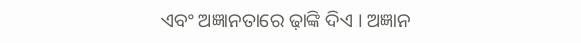ଏବଂ ଅଜ୍ଞାନତାରେ ଢ଼ାଙ୍କି ଦିଏ । ଅଜ୍ଞାନ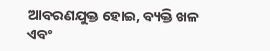ଆବରଣଯୁକ୍ତ ହୋଇ, ବ୍ୟକ୍ତି ଖଳ ଏବଂ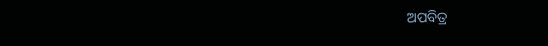ଅପବିତ୍ର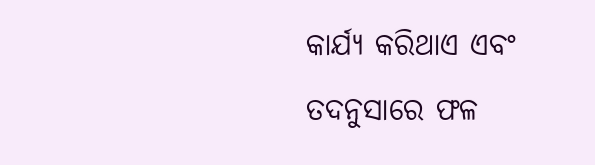କାର୍ଯ୍ୟ କରିଥାଏ ଏବଂ ତଦନୁସାରେ ଫଳ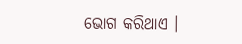ଭୋଗ କରିଥାଏ ।